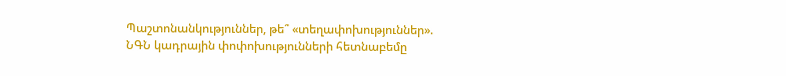Պաշտոնանկություններ, թե՞ «տեղափոխություններ». ՆԳՆ կադրային փոփոխությունների հետնաբեմը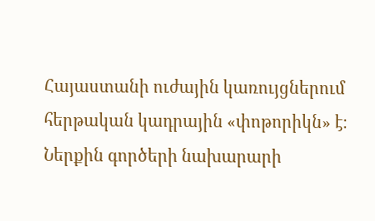Հայաստանի ուժային կառույցներում հերթական կադրային «փոթորիկն» է։ Ներքին գործերի նախարարի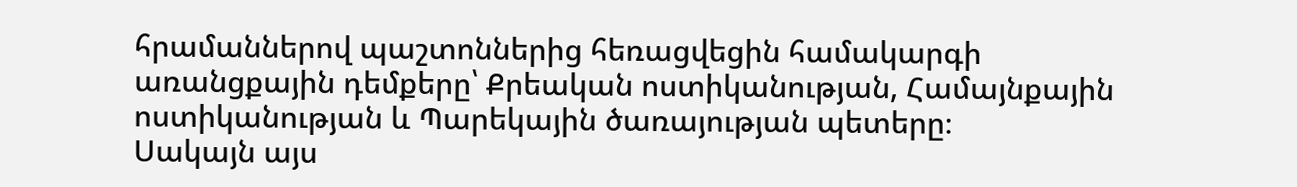հրամաններով պաշտոններից հեռացվեցին համակարգի առանցքային դեմքերը՝ Քրեական ոստիկանության, Համայնքային ոստիկանության և Պարեկային ծառայության պետերը։
Սակայն այս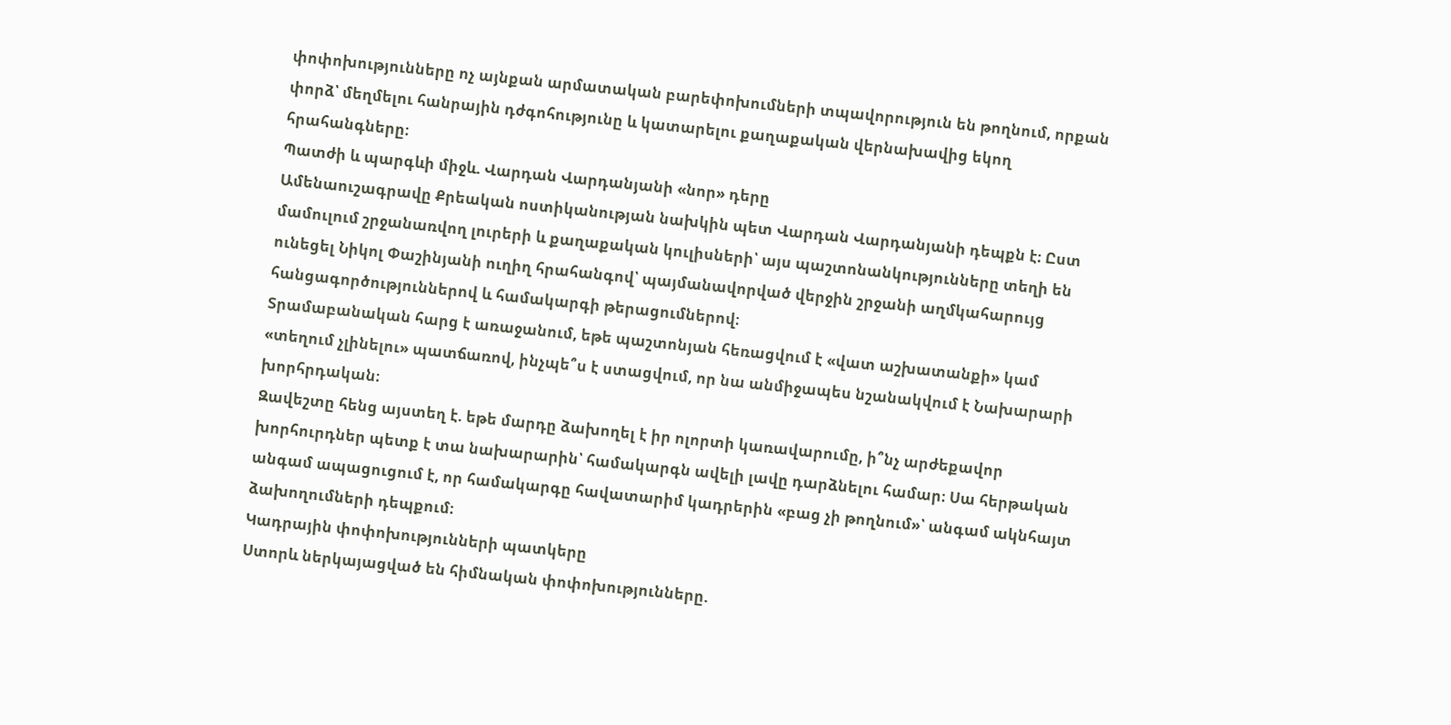փոփոխությունները ոչ այնքան արմատական բարեփոխումների տպավորություն են թողնում, որքան փորձ՝ մեղմելու հանրային դժգոհությունը և կատարելու քաղաքական վերնախավից եկող հրահանգները։
Պատժի և պարգևի միջև. Վարդան Վարդանյանի «նոր» դերը
Ամենաուշագրավը Քրեական ոստիկանության նախկին պետ Վարդան Վարդանյանի դեպքն է։ Ըստ մամուլում շրջանառվող լուրերի և քաղաքական կուլիսների՝ այս պաշտոնանկությունները տեղի են ունեցել Նիկոլ Փաշինյանի ուղիղ հրահանգով՝ պայմանավորված վերջին շրջանի աղմկահարույց հանցագործություններով և համակարգի թերացումներով։
Տրամաբանական հարց է առաջանում, եթե պաշտոնյան հեռացվում է «վատ աշխատանքի» կամ «տեղում չլինելու» պատճառով, ինչպե՞ս է ստացվում, որ նա անմիջապես նշանակվում է Նախարարի խորհրդական։
Զավեշտը հենց այստեղ է. եթե մարդը ձախողել է իր ոլորտի կառավարումը, ի՞նչ արժեքավոր խորհուրդներ պետք է տա նախարարին՝ համակարգն ավելի լավը դարձնելու համար։ Սա հերթական անգամ ապացուցում է, որ համակարգը հավատարիմ կադրերին «բաց չի թողնում»՝ անգամ ակնհայտ ձախողումների դեպքում։
Կադրային փոփոխությունների պատկերը
Ստորև ներկայացված են հիմնական փոփոխությունները.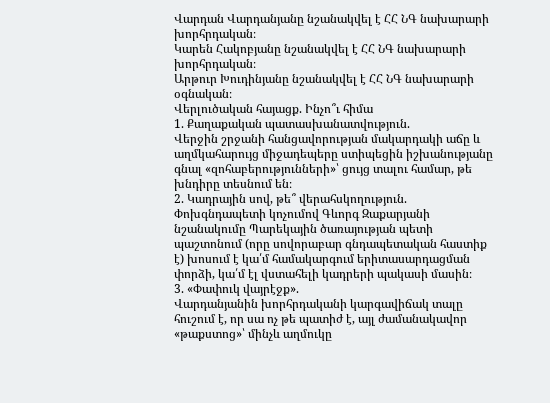Վարդան Վարդանյանը նշանակվել է ՀՀ ՆԳ նախարարի խորհրդական։
Կարեն Հակոբյանը նշանակվել է ՀՀ ՆԳ նախարարի խորհրդական։
Արթուր Խուդինյանը նշանակվել է ՀՀ ՆԳ նախարարի օգնական։
Վերլուծական հայացք. Ինչո՞ւ հիմա
1. Քաղաքական պատասխանատվություն.
Վերջին շրջանի հանցավորության մակարդակի աճը և աղմկահարույց միջադեպերը ստիպեցին իշխանությանը գնալ «զոհաբերությունների»՝ ցույց տալու համար, թե խնդիրը տեսնում են։
2. Կադրային սով, թե՞ վերահսկողություն.
Փոխգնդապետի կոչումով Գևորգ Զաքարյանի նշանակումը Պարեկային ծառայության պետի պաշտոնում (որը սովորաբար գնդապետական հաստիք է) խոսում է կա՛մ համակարգում երիտասարդացման փորձի, կա՛մ էլ վստահելի կադրերի պակասի մասին։
3. «Փափուկ վայրէջք».
Վարդանյանին խորհրդականի կարգավիճակ տալը հուշում է, որ սա ոչ թե պատիժ է, այլ ժամանակավոր «թաքստոց»՝ մինչև աղմուկը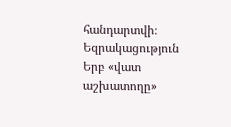հանդարտվի։
Եզրակացություն
Երբ «վատ աշխատողը»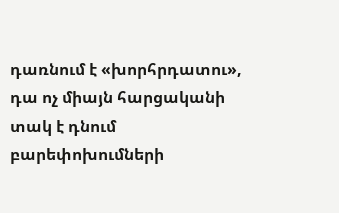դառնում է «խորհրդատու», դա ոչ միայն հարցականի տակ է դնում բարեփոխումների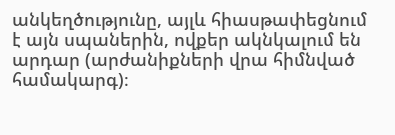անկեղծությունը, այլև հիասթափեցնում է այն սպաներին, ովքեր ակնկալում են արդար (արժանիքների վրա հիմնված համակարգ)։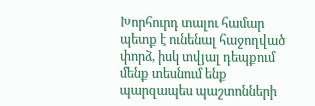Խորհուրդ տալու համար պետք է ունենալ հաջողված փորձ, իսկ տվյալ դեպքում մենք տեսնում ենք պարզապես պաշտոնների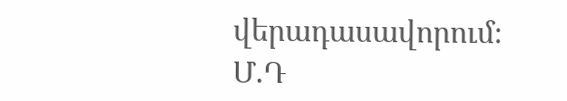վերադասավորում։
Մ.Դ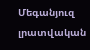Մեգանյուզ լրատվական